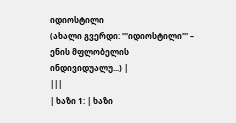იდიოსტილი
(ახალი გვერდი: '''იდიოსტილი''' – ენის მფლობელის ინდივიდუალუ...) |
|||
| ხაზი 1: | ხაზი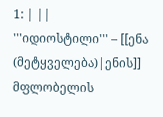1: | ||
'''იდიოსტილი''' – [[ენა (მეტყველება)|ენის]] მფლობელის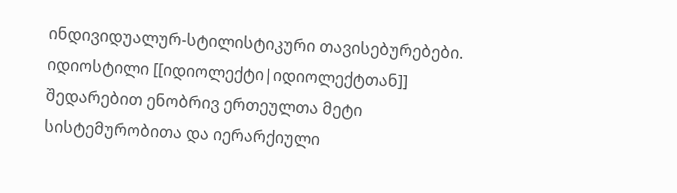ინდივიდუალურ-სტილისტიკური თავისებურებები. იდიოსტილი [[იდიოლექტი|იდიოლექტთან]] შედარებით ენობრივ ერთეულთა მეტი სისტემურობითა და იერარქიული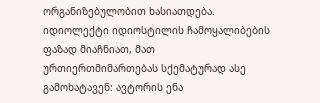ორგანიზებულობით ხასიათდება. იდიოლექტი იდიოსტილის ჩამოყალიბების ფაზად მიაჩნიათ, მათ ურთიერთმიმართებას სქემატურად ასე გამოხატავენ: ავტორის ენა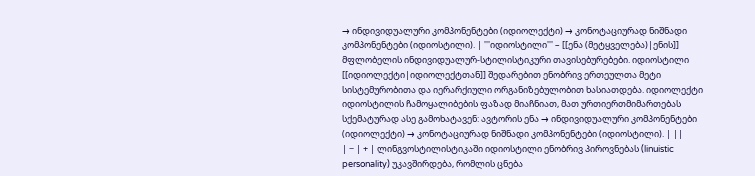→ ინდივიდუალური კომპონენტები (იდიოლექტი) → კონოტაციურად ნიშნადი კომპონენტები (იდიოსტილი). | '''იდიოსტილი''' – [[ენა (მეტყველება)|ენის]] მფლობელის ინდივიდუალურ-სტილისტიკური თავისებურებები. იდიოსტილი [[იდიოლექტი|იდიოლექტთან]] შედარებით ენობრივ ერთეულთა მეტი სისტემურობითა და იერარქიული ორგანიზებულობით ხასიათდება. იდიოლექტი იდიოსტილის ჩამოყალიბების ფაზად მიაჩნიათ, მათ ურთიერთმიმართებას სქემატურად ასე გამოხატავენ: ავტორის ენა → ინდივიდუალური კომპონენტები (იდიოლექტი) → კონოტაციურად ნიშნადი კომპონენტები (იდიოსტილი). | ||
| − | + | ლინგვოსტილისტიკაში იდიოსტილი ენობრივ პიროვნებას (linuistic personality) უკავშირდება, რომლის ცნება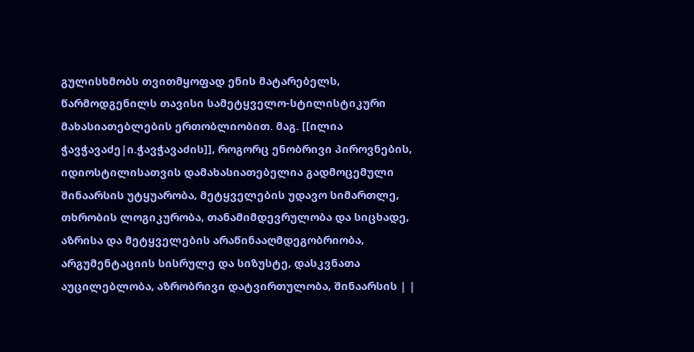გულისხმობს თვითმყოფად ენის მატარებელს, წარმოდგენილს თავისი სამეტყველო-სტილისტიკური მახასიათებლების ერთობლიობით. მაგ. [[ილია ჭავჭავაძე|ი.ჭავჭავაძის]], როგორც ენობრივი პიროვნების, იდიოსტილისათვის დამახასიათებელია გადმოცემული შინაარსის უტყუარობა, მეტყველების უდავო სიმართლე, თხრობის ლოგიკურობა, თანამიმდევრულობა და სიცხადე, აზრისა და მეტყველების არაწინააღმდეგობრიობა, არგუმენტაციის სისრულე და სიზუსტე, დასკვნათა აუცილებლობა, აზრობრივი დატვირთულობა, შინაარსის | |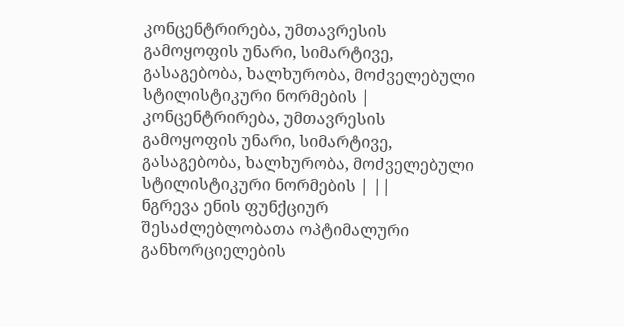კონცენტრირება, უმთავრესის გამოყოფის უნარი, სიმარტივე, გასაგებობა, ხალხურობა, მოძველებული სტილისტიკური ნორმების | კონცენტრირება, უმთავრესის გამოყოფის უნარი, სიმარტივე, გასაგებობა, ხალხურობა, მოძველებული სტილისტიკური ნორმების | ||
ნგრევა ენის ფუნქციურ შესაძლებლობათა ოპტიმალური განხორციელების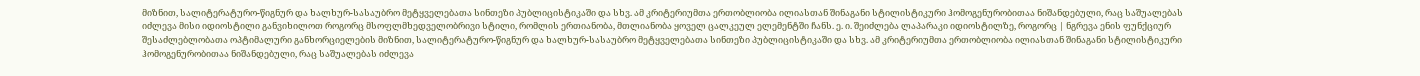მიზნით, სალიტერატურო-წიგნურ და ხალხურ-სასაუბრო მეტყველებათა სინთეზი პუბლიცისტიკაში და სხვ. ამ კრიტერიუმთა ერთობლიობა ილიასთან შინაგანი სტილისტიკური ჰომოგენურობითაა ნიშანდებული, რაც საშუალებას იძლევა მისი იდიოსტილი განვიხილოთ როგორც მსოფლმხედველობრივი სტილი, რომლის ერთიანობა, მთლიანობა ყოველ ცალკეულ ელემენტში ჩანს. ე. ი. შეიძლება ლაპარაკი იდიოსტილზე, როგორც | ნგრევა ენის ფუნქციურ შესაძლებლობათა ოპტიმალური განხორციელების მიზნით, სალიტერატურო-წიგნურ და ხალხურ-სასაუბრო მეტყველებათა სინთეზი პუბლიცისტიკაში და სხვ. ამ კრიტერიუმთა ერთობლიობა ილიასთან შინაგანი სტილისტიკური ჰომოგენურობითაა ნიშანდებული, რაც საშუალებას იძლევა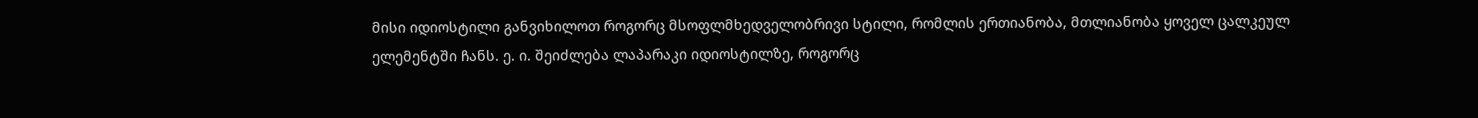მისი იდიოსტილი განვიხილოთ როგორც მსოფლმხედველობრივი სტილი, რომლის ერთიანობა, მთლიანობა ყოველ ცალკეულ ელემენტში ჩანს. ე. ი. შეიძლება ლაპარაკი იდიოსტილზე, როგორც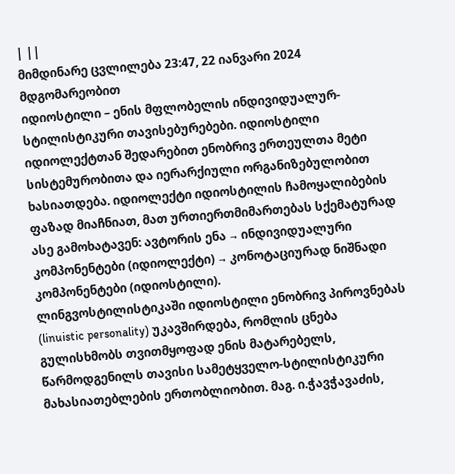| ||
მიმდინარე ცვლილება 23:47, 22 იანვარი 2024 მდგომარეობით
იდიოსტილი – ენის მფლობელის ინდივიდუალურ-სტილისტიკური თავისებურებები. იდიოსტილი იდიოლექტთან შედარებით ენობრივ ერთეულთა მეტი სისტემურობითა და იერარქიული ორგანიზებულობით ხასიათდება. იდიოლექტი იდიოსტილის ჩამოყალიბების ფაზად მიაჩნიათ, მათ ურთიერთმიმართებას სქემატურად ასე გამოხატავენ: ავტორის ენა → ინდივიდუალური კომპონენტები (იდიოლექტი) → კონოტაციურად ნიშნადი კომპონენტები (იდიოსტილი).
ლინგვოსტილისტიკაში იდიოსტილი ენობრივ პიროვნებას (linuistic personality) უკავშირდება, რომლის ცნება გულისხმობს თვითმყოფად ენის მატარებელს, წარმოდგენილს თავისი სამეტყველო-სტილისტიკური მახასიათებლების ერთობლიობით. მაგ. ი.ჭავჭავაძის,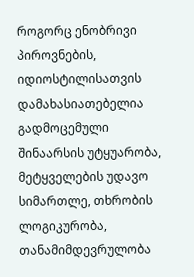როგორც ენობრივი პიროვნების, იდიოსტილისათვის დამახასიათებელია გადმოცემული შინაარსის უტყუარობა, მეტყველების უდავო სიმართლე, თხრობის ლოგიკურობა, თანამიმდევრულობა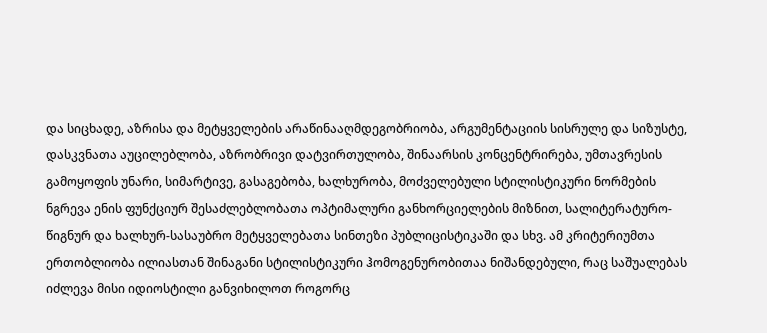და სიცხადე, აზრისა და მეტყველების არაწინააღმდეგობრიობა, არგუმენტაციის სისრულე და სიზუსტე, დასკვნათა აუცილებლობა, აზრობრივი დატვირთულობა, შინაარსის კონცენტრირება, უმთავრესის გამოყოფის უნარი, სიმარტივე, გასაგებობა, ხალხურობა, მოძველებული სტილისტიკური ნორმების ნგრევა ენის ფუნქციურ შესაძლებლობათა ოპტიმალური განხორციელების მიზნით, სალიტერატურო-წიგნურ და ხალხურ-სასაუბრო მეტყველებათა სინთეზი პუბლიცისტიკაში და სხვ. ამ კრიტერიუმთა ერთობლიობა ილიასთან შინაგანი სტილისტიკური ჰომოგენურობითაა ნიშანდებული, რაც საშუალებას იძლევა მისი იდიოსტილი განვიხილოთ როგორც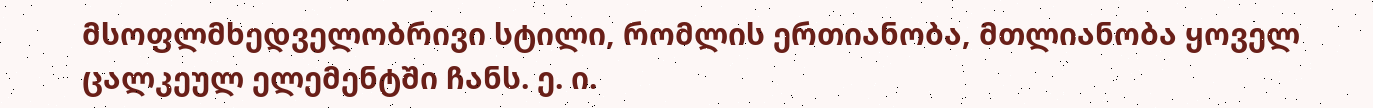მსოფლმხედველობრივი სტილი, რომლის ერთიანობა, მთლიანობა ყოველ ცალკეულ ელემენტში ჩანს. ე. ი.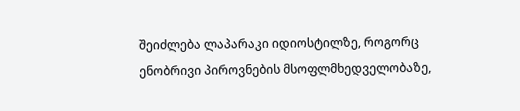შეიძლება ლაპარაკი იდიოსტილზე, როგორც ენობრივი პიროვნების მსოფლმხედველობაზე,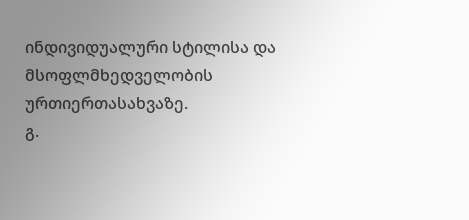ინდივიდუალური სტილისა და მსოფლმხედველობის ურთიერთასახვაზე.
გ.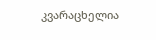კვარაცხელია